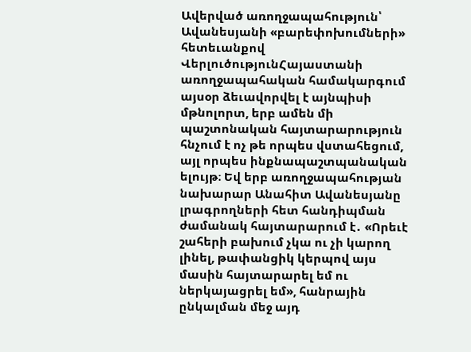Ավերված առողջապահություն՝ Ավանեսյանի «բարեփոխումների» հետեւանքով
ՎերլուծությունՀայաստանի առողջապահական համակարգում այսօր ձեւավորվել է այնպիսի մթնոլորտ, երբ ամեն մի պաշտոնական հայտարարություն հնչում է ոչ թե որպես վստահեցում, այլ որպես ինքնապաշտպանական ելույթ։ Եվ երբ առողջապահության նախարար Անահիտ Ավանեսյանը լրագրողների հետ հանդիպման ժամանակ հայտարարում է․ «Որեւէ շահերի բախում չկա ու չի կարող լինել, թափանցիկ կերպով այս մասին հայտարարել եմ ու ներկայացրել եմ», հանրային ընկալման մեջ այդ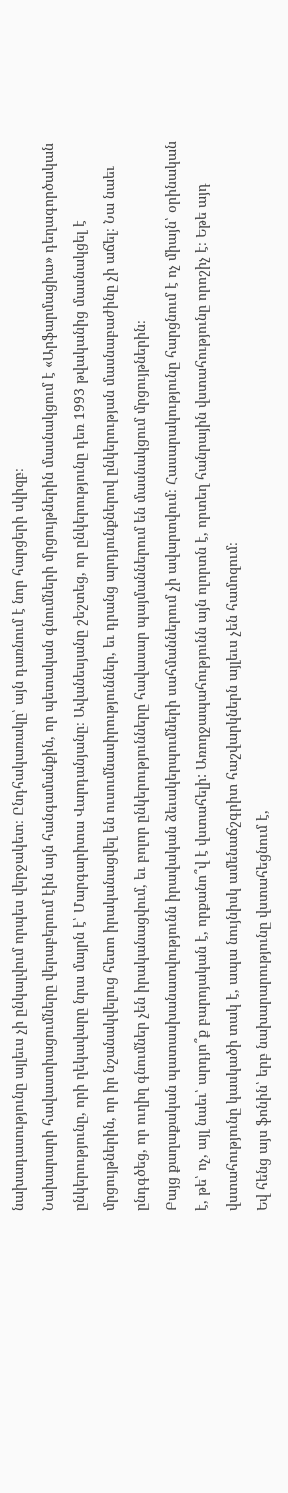նախադասությունը այլեւս չի ընկալվում որպես վերջակետ։ Ընդհակառակը՝ այն դառնում է նոր հարցերի սկիզբ։
Նախարարի հավաստիացումները վերաբերում էին այն հանգամանքին, որ պետական գնումների մրցույթներին մասնակցում է «Արֆարմացիա» դեղագործական ընկերությունը, որի ղեկավարը նրա մայրն է՝ Մարգարիտա Վարդանյանը։ Ավանեսյանը շեշտեց, որ ընկերությունը դեռ 1993 թվականից մասնակցել է մրցույթներին, որ իր նշանակվելուց հետո իրականացվել են ուսումնասիրություններ, եւ դրանց արդյունքներով ընկերության մասնաբաժինը չի աճել։ Նա նաեւ ընդգծեց, որ ուղիղ գնումներ չեն իրականացվում, եւ բոլոր ընկերությունները հավասար պայմաններում են մասնակցում մրցույթներին։
Բայց քաղաքական պատասխանատվությունն իրավական ձեւակերպումների սահմաններում չի ավարտվում։ Հասարակությունը հարցնում է ոչ միայն՝ օրինական է, թե՝ ոչ, այլ նաեւ՝ արդյո՞ք բարոյական է, որքանո՞վ է վստահելի: Առողջապահությունն այն ոլորտն է, որտեղ հանրային վստահությունը որոշիչ է։ Եթե այդ վստահությունը կասկածի տակ է, ապա նույնիսկ ամենաճշգրիտ հաշվարկներն այլեւս չեն համոզում։
Եվ հենց այս ֆոնին՝ երբ նախարարությունը վստահեցնում է,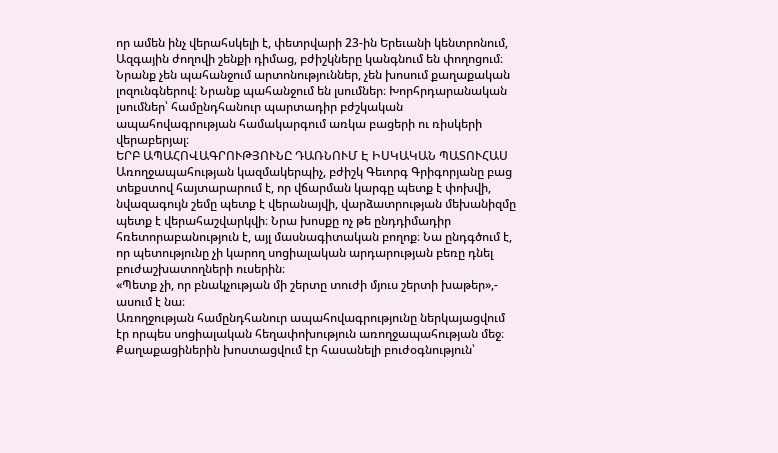որ ամեն ինչ վերահսկելի է, փետրվարի 23-ին Երեւանի կենտրոնում, Ազգային ժողովի շենքի դիմաց, բժիշկները կանգնում են փողոցում։ Նրանք չեն պահանջում արտոնություններ, չեն խոսում քաղաքական լոզունգներով։ Նրանք պահանջում են լսումներ։ Խորհրդարանական լսումներ՝ համընդհանուր պարտադիր բժշկական ապահովագրության համակարգում առկա բացերի ու ռիսկերի վերաբերյալ։
ԵՐԲ ԱՊԱՀՈՎԱԳՐՈՒԹՅՈՒՆԸ ԴԱՌՆՈՒՄ Է ԻՍԿԱԿԱՆ ՊԱՏՈՒՀԱՍ
Առողջապահության կազմակերպիչ, բժիշկ Գեւորգ Գրիգորյանը բաց տեքստով հայտարարում է, որ վճարման կարգը պետք է փոխվի, նվազագույն շեմը պետք է վերանայվի, վարձատրության մեխանիզմը պետք է վերահաշվարկվի։ Նրա խոսքը ոչ թե ընդդիմադիր հռետորաբանություն է, այլ մասնագիտական բողոք։ Նա ընդգծում է, որ պետությունը չի կարող սոցիալական արդարության բեռը դնել բուժաշխատողների ուսերին։
«Պետք չի, որ բնակչության մի շերտը տուժի մյուս շերտի խաթեր»,- ասում է նա։
Առողջության համընդհանուր ապահովագրությունը ներկայացվում էր որպես սոցիալական հեղափոխություն առողջապահության մեջ։ Քաղաքացիներին խոստացվում էր հասանելի բուժօգնություն՝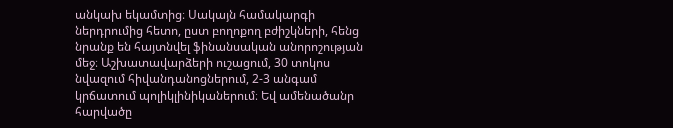անկախ եկամտից։ Սակայն համակարգի ներդրումից հետո, ըստ բողոքող բժիշկների, հենց նրանք են հայտնվել ֆինանսական անորոշության մեջ։ Աշխատավարձերի ուշացում, 30 տոկոս նվազում հիվանդանոցներում, 2-3 անգամ կրճատում պոլիկլինիկաներում։ Եվ ամենածանր հարվածը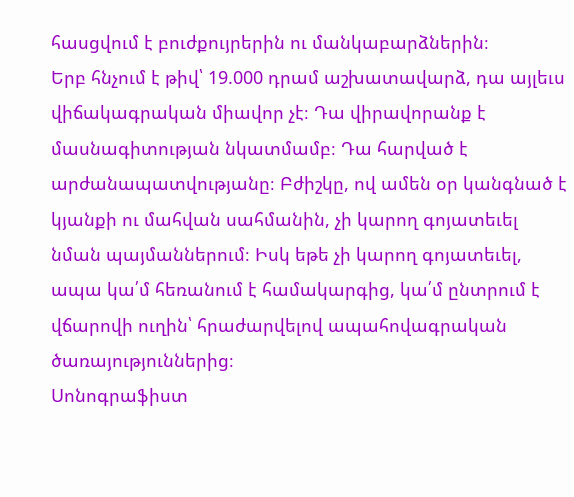հասցվում է բուժքույրերին ու մանկաբարձներին։
Երբ հնչում է թիվ՝ 19.000 դրամ աշխատավարձ, դա այլեւս վիճակագրական միավոր չէ։ Դա վիրավորանք է մասնագիտության նկատմամբ։ Դա հարված է արժանապատվությանը։ Բժիշկը, ով ամեն օր կանգնած է կյանքի ու մահվան սահմանին, չի կարող գոյատեւել նման պայմաններում։ Իսկ եթե չի կարող գոյատեւել, ապա կա՛մ հեռանում է համակարգից, կա՛մ ընտրում է վճարովի ուղին՝ հրաժարվելով ապահովագրական ծառայություններից։
Սոնոգրաֆիստ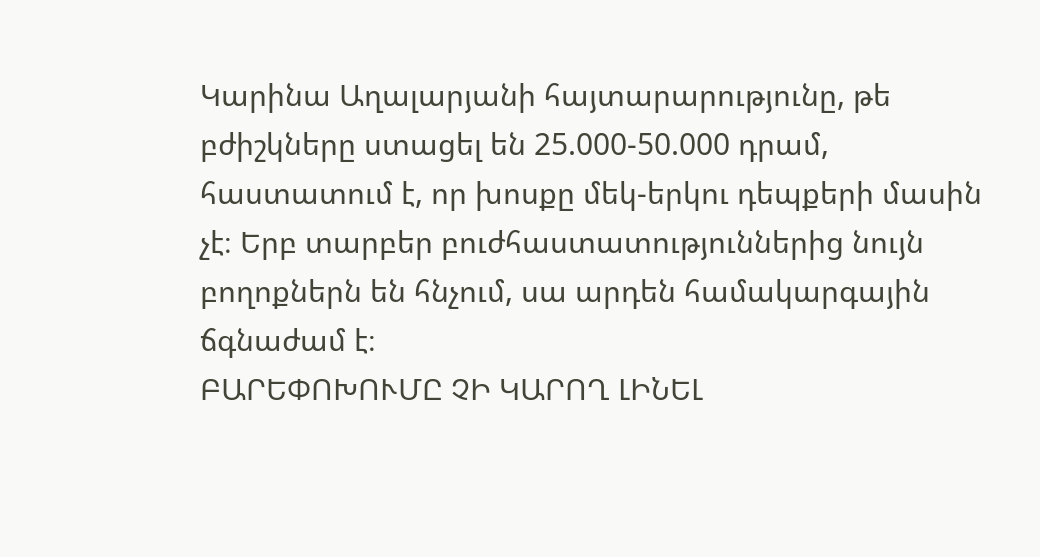Կարինա Աղալարյանի հայտարարությունը, թե բժիշկները ստացել են 25.000-50.000 դրամ, հաստատում է, որ խոսքը մեկ-երկու դեպքերի մասին չէ։ Երբ տարբեր բուժհաստատություններից նույն բողոքներն են հնչում, սա արդեն համակարգային ճգնաժամ է։
ԲԱՐԵՓՈԽՈՒՄԸ ՉԻ ԿԱՐՈՂ ԼԻՆԵԼ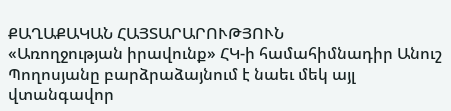ՔԱՂԱՔԱԿԱՆ ՀԱՅՏԱՐԱՐՈՒԹՅՈՒՆ
«Առողջության իրավունք» ՀԿ-ի համահիմնադիր Անուշ Պողոսյանը բարձրաձայնում է նաեւ մեկ այլ վտանգավոր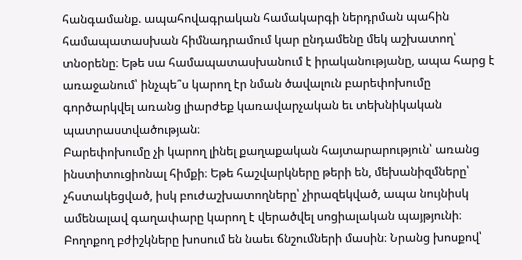հանգամանք. ապահովագրական համակարգի ներդրման պահին համապատասխան հիմնադրամում կար ընդամենը մեկ աշխատող՝ տնօրենը։ Եթե սա համապատասխանում է իրականությանը, ապա հարց է առաջանում՝ ինչպե՞ս կարող էր նման ծավալուն բարեփոխումը գործարկվել առանց լիարժեք կառավարչական եւ տեխնիկական պատրաստվածության։
Բարեփոխումը չի կարող լինել քաղաքական հայտարարություն՝ առանց ինստիտուցիոնալ հիմքի։ Եթե հաշվարկները թերի են, մեխանիզմները՝ չհստակեցված, իսկ բուժաշխատողները՝ չիրազեկված, ապա նույնիսկ ամենալավ գաղափարը կարող է վերածվել սոցիալական պայթյունի։
Բողոքող բժիշկները խոսում են նաեւ ճնշումների մասին։ Նրանց խոսքով՝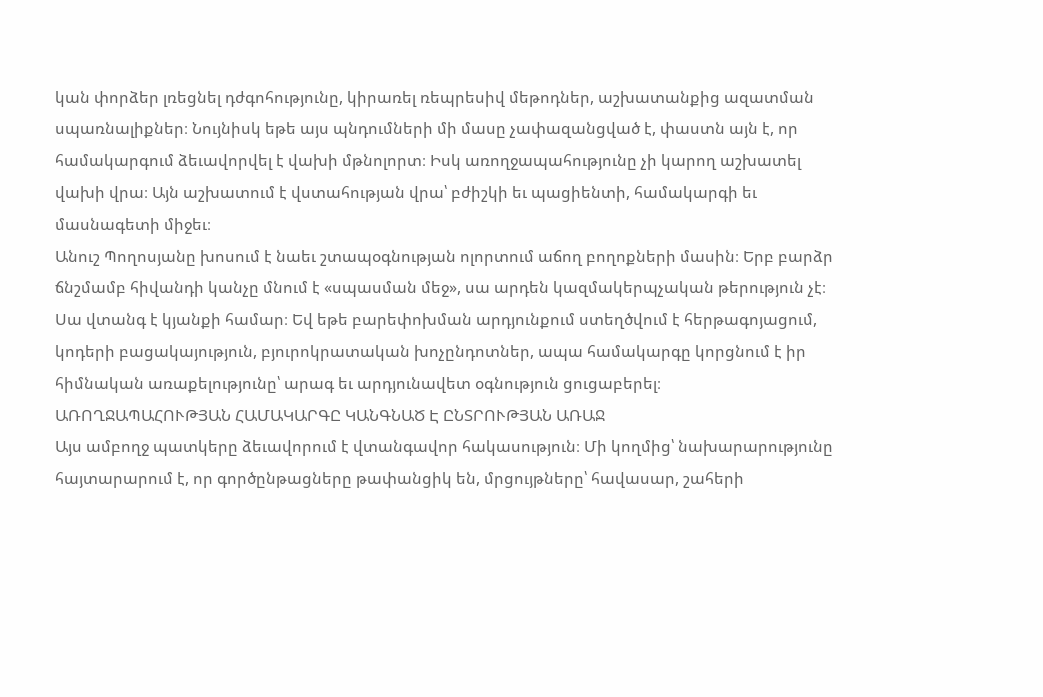կան փորձեր լռեցնել դժգոհությունը, կիրառել ռեպրեսիվ մեթոդներ, աշխատանքից ազատման սպառնալիքներ։ Նույնիսկ եթե այս պնդումների մի մասը չափազանցված է, փաստն այն է, որ համակարգում ձեւավորվել է վախի մթնոլորտ։ Իսկ առողջապահությունը չի կարող աշխատել վախի վրա։ Այն աշխատում է վստահության վրա՝ բժիշկի եւ պացիենտի, համակարգի եւ մասնագետի միջեւ։
Անուշ Պողոսյանը խոսում է նաեւ շտապօգնության ոլորտում աճող բողոքների մասին։ Երբ բարձր ճնշմամբ հիվանդի կանչը մնում է «սպասման մեջ», սա արդեն կազմակերպչական թերություն չէ։ Սա վտանգ է կյանքի համար։ Եվ եթե բարեփոխման արդյունքում ստեղծվում է հերթագոյացում, կոդերի բացակայություն, բյուրոկրատական խոչընդոտներ, ապա համակարգը կորցնում է իր հիմնական առաքելությունը՝ արագ եւ արդյունավետ օգնություն ցուցաբերել։
ԱՌՈՂՋԱՊԱՀՈՒԹՅԱՆ ՀԱՄԱԿԱՐԳԸ ԿԱՆԳՆԱԾ Է ԸՆՏՐՈՒԹՅԱՆ ԱՌԱՋ
Այս ամբողջ պատկերը ձեւավորում է վտանգավոր հակասություն։ Մի կողմից՝ նախարարությունը հայտարարում է, որ գործընթացները թափանցիկ են, մրցույթները՝ հավասար, շահերի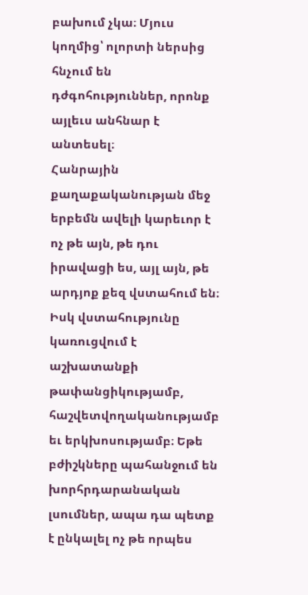բախում չկա։ Մյուս կողմից՝ ոլորտի ներսից հնչում են դժգոհություններ, որոնք այլեւս անհնար է անտեսել։
Հանրային քաղաքականության մեջ երբեմն ավելի կարեւոր է ոչ թե այն, թե դու իրավացի ես, այլ այն, թե արդյոք քեզ վստահում են։ Իսկ վստահությունը կառուցվում է աշխատանքի թափանցիկությամբ, հաշվետվողականությամբ եւ երկխոսությամբ։ Եթե բժիշկները պահանջում են խորհրդարանական լսումներ, ապա դա պետք է ընկալել ոչ թե որպես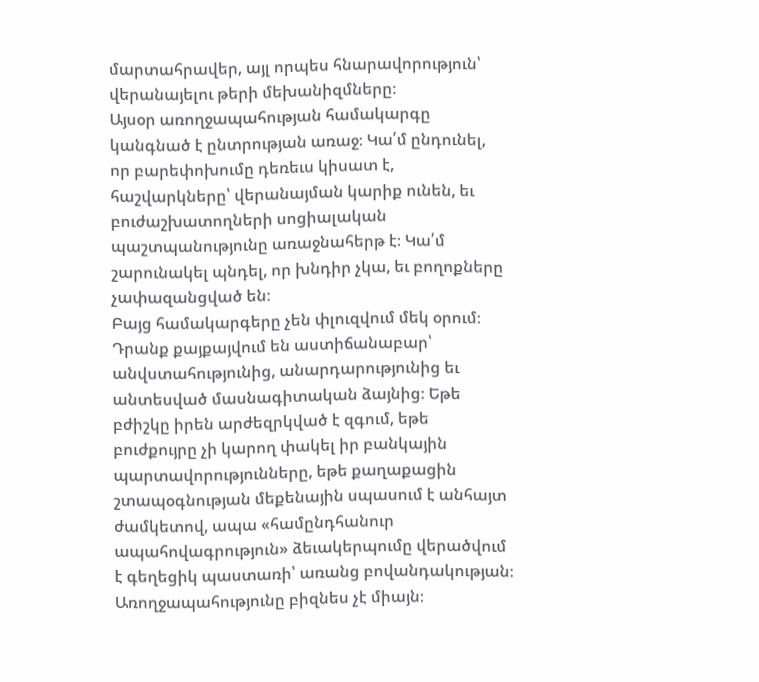մարտահրավեր, այլ որպես հնարավորություն՝ վերանայելու թերի մեխանիզմները։
Այսօր առողջապահության համակարգը կանգնած է ընտրության առաջ։ Կա՛մ ընդունել, որ բարեփոխումը դեռեւս կիսատ է, հաշվարկները՝ վերանայման կարիք ունեն, եւ բուժաշխատողների սոցիալական պաշտպանությունը առաջնահերթ է։ Կա՛մ շարունակել պնդել, որ խնդիր չկա, եւ բողոքները չափազանցված են։
Բայց համակարգերը չեն փլուզվում մեկ օրում։ Դրանք քայքայվում են աստիճանաբար՝ անվստահությունից, անարդարությունից եւ անտեսված մասնագիտական ձայնից։ Եթե բժիշկը իրեն արժեզրկված է զգում, եթե բուժքույրը չի կարող փակել իր բանկային պարտավորությունները, եթե քաղաքացին շտապօգնության մեքենային սպասում է անհայտ ժամկետով, ապա «համընդհանուր ապահովագրություն» ձեւակերպումը վերածվում է գեղեցիկ պաստառի՝ առանց բովանդակության։
Առողջապահությունը բիզնես չէ միայն։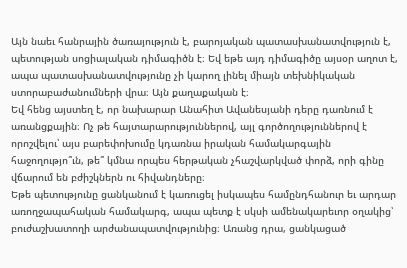Այն նաեւ հանրային ծառայություն է, բարոյական պատասխանատվություն է, պետության սոցիալական դիմագիծն է։ Եվ եթե այդ դիմագիծը այսօր աղոտ է, ապա պատասխանատվությունը չի կարող լինել միայն տեխնիկական ստորաբաժանումների վրա։ Այն քաղաքական է։
Եվ հենց այստեղ է, որ նախարար Անահիտ Ավանեսյանի դերը դառնում է առանցքային։ Ոչ թե հայտարարություններով, այլ գործողություններով է որոշվելու՝ այս բարեփոխումը կդառնա իրական համակարգային հաջողությո՞ւն, թե՞ կմնա որպես հերթական չհաշվարկված փորձ, որի գինը վճարում են բժիշկներն ու հիվանդները։
Եթե պետությունը ցանկանում է կառուցել իսկապես համընդհանուր եւ արդար առողջապահական համակարգ, ապա պետք է սկսի ամենակարեւոր օղակից՝ բուժաշխատողի արժանապատվությունից։ Առանց դրա, ցանկացած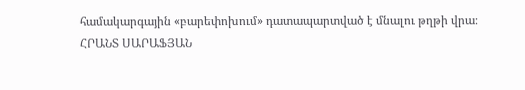համակարգային «բարեփոխում» դատապարտված է մնալու թղթի վրա։
ՀՐԱՆՏ ՍԱՐԱՖՅԱՆ